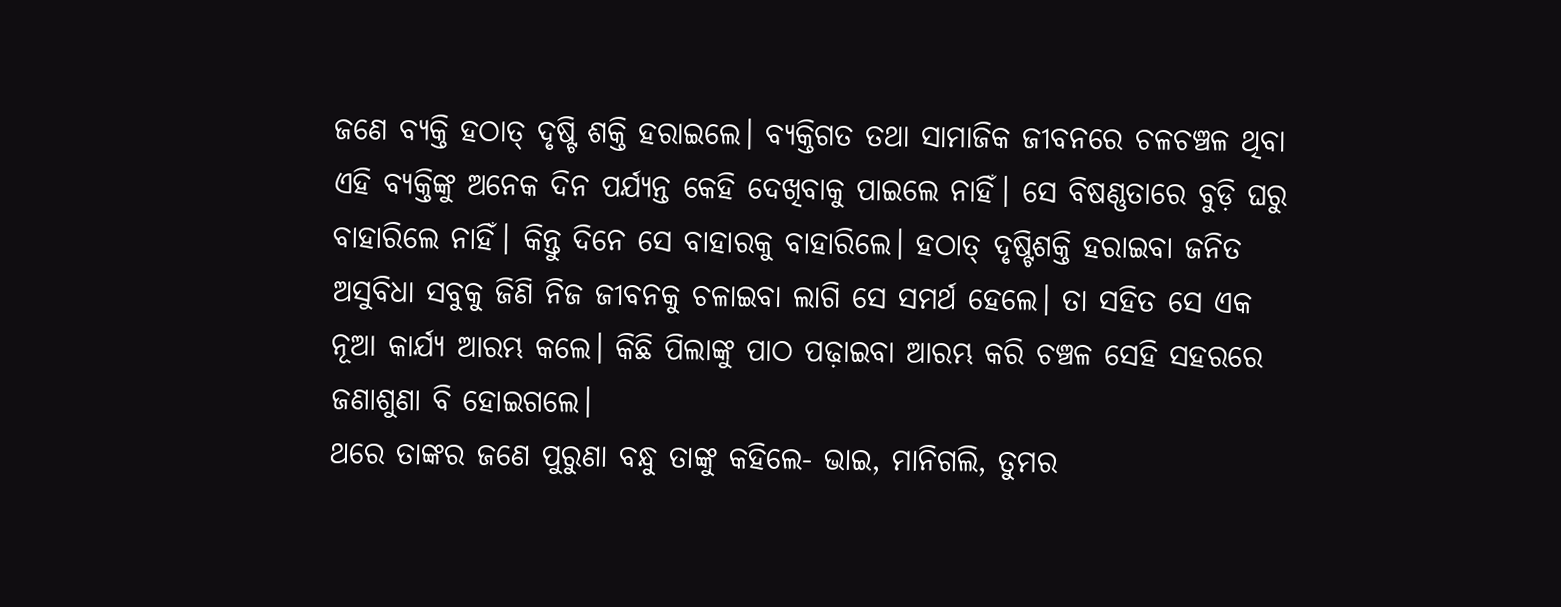ଜଣେ ବ୍ୟକ୍ତି ହଠାତ୍ ଦୃଷ୍ଟି ଶକ୍ତି ହରାଇଲେ। ବ୍ୟକ୍ତିଗତ ତଥା ସାମାଜିକ ଜୀବନରେ ଚଳଚଞ୍ଚଳ ଥିବା ଏହି ବ୍ୟକ୍ତିଙ୍କୁ ଅନେକ ଦିନ ପର୍ଯ୍ୟନ୍ତ କେହି ଦେଖିବାକୁ ପାଇଲେ ନାହିଁ। ସେ ବିଷଣ୍ଣତାରେ ବୁଡ଼ି ଘରୁ ବାହାରିଲେ ନାହିଁ। କିନ୍ତୁ ଦିନେ ସେ ବାହାରକୁ ବାହାରିଲେ। ହଠାତ୍ ଦୃଷ୍ଟିଶକ୍ତି ହରାଇବା ଜନିତ ଅସୁବିଧା ସବୁକୁ ଜିଣି ନିଜ ଜୀବନକୁ ଚଳାଇବା ଲାଗି ସେ ସମର୍ଥ ହେଲେ। ତା ସହିତ ସେ ଏକ ନୂଆ କାର୍ଯ୍ୟ ଆରମ୍ଭ କଲେ। କିଛି ପିଲାଙ୍କୁ ପାଠ ପଢ଼ାଇବା ଆରମ୍ଭ କରି ଚଞ୍ଚଳ ସେହି ସହରରେ ଜଣାଶୁଣା ବି ହୋଇଗଲେ।
ଥରେ ତାଙ୍କର ଜଣେ ପୁରୁଣା ବନ୍ଧୁ ତାଙ୍କୁ କହିଲେ- ଭାଇ, ମାନିଗଲି, ତୁମର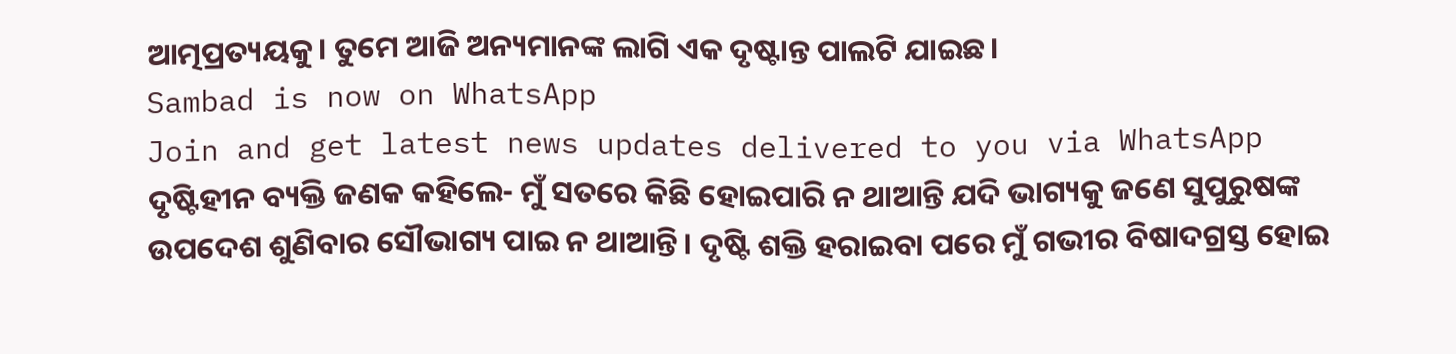ଆତ୍ମପ୍ରତ୍ୟୟକୁ। ତୁମେ ଆଜି ଅନ୍ୟମାନଙ୍କ ଲାଗି ଏକ ଦୃଷ୍ଟାନ୍ତ ପାଲଟି ଯାଇଛ।
Sambad is now on WhatsApp
Join and get latest news updates delivered to you via WhatsApp
ଦୃଷ୍ଟିହୀନ ବ୍ୟକ୍ତି ଜଣକ କହିଲେ- ମୁଁ ସତରେ କିଛି ହୋଇପାରି ନ ଥାଆନ୍ତି ଯଦି ଭାଗ୍ୟକୁ ଜଣେ ସୁପୁରୁଷଙ୍କ ଉପଦେଶ ଶୁଣିବାର ସୌଭାଗ୍ୟ ପାଇ ନ ଥାଆନ୍ତି। ଦୃଷ୍ଟି ଶକ୍ତି ହରାଇବା ପରେ ମୁଁ ଗଭୀର ବିଷାଦଗ୍ରସ୍ତ ହୋଇ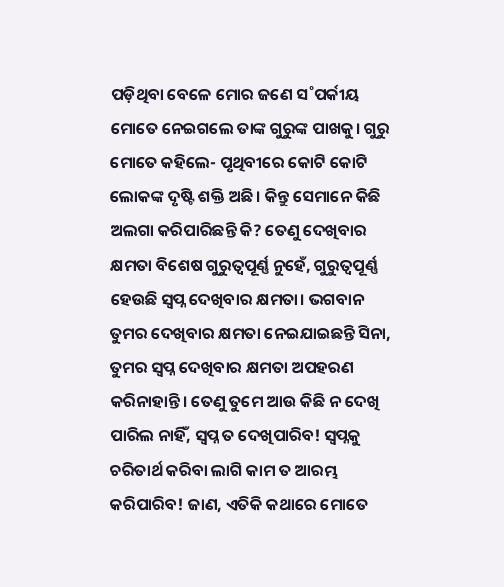ପଡ଼ିଥିବା ବେଳେ ମୋର ଜଣେ ସ˚ପର୍କୀୟ ମୋତେ ନେଇଗଲେ ତାଙ୍କ ଗୁରୁଙ୍କ ପାଖକୁ। ଗୁରୁ ମୋତେ କହିଲେ- ପୃଥିବୀରେ କୋଟି କୋଟି ଲୋକଙ୍କ ଦୃଷ୍ଟି ଶକ୍ତି ଅଛି। କିନ୍ତୁ ସେମାନେ କିଛି ଅଲଗା କରିପାରିଛନ୍ତି କି? ତେଣୁ ଦେଖିବାର କ୍ଷମତା ବିଶେଷ ଗୁରୁତ୍ବପୂର୍ଣ୍ଣ ନୁହେଁ, ଗୁରୁତ୍ବପୂର୍ଣ୍ଣ ହେଉଛି ସ୍ବପ୍ନ ଦେଖିବାର କ୍ଷମତା। ଭଗବାନ ତୁମର ଦେଖିବାର କ୍ଷମତା ନେଇଯାଇଛନ୍ତି ସିନା, ତୁମର ସ୍ବପ୍ନ ଦେଖିବାର କ୍ଷମତା ଅପହରଣ କରିନାହାନ୍ତି। ତେଣୁ ତୁମେ ଆଉ କିଛି ନ ଦେଖି ପାରିଲ ନାହିଁ, ସ୍ବପ୍ନ ତ ଦେଖିପାରିବ! ସ୍ବପ୍ନକୁ ଚରିତାର୍ଥ କରିବା ଲାଗି କାମ ତ ଆରମ୍ଭ କରିପାରିବ! ଜାଣ, ଏତିକି କଥାରେ ମୋତେ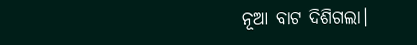ନୂଆ ବାଟ ଦିଶିଗଲା।